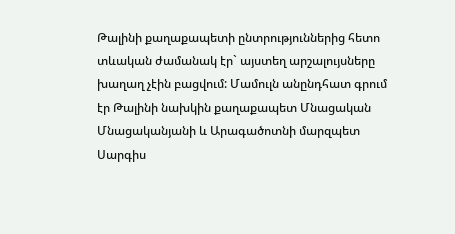Թալինի քաղաքապետի ընտրություններից հետո տևական ժամանակ էր` այստեղ արշալույսները խաղաղ չէին բացվում: Մամուլն անընդհատ գրում էր Թալինի նախկին քաղաքապետ Մնացական Մնացականյանի և Արագածոտնի մարզպետ Սարգիս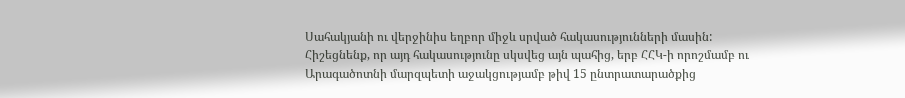Սահակյանի ու վերջինիս եղբոր միջև սրված հակասությունների մասին: Հիշեցնենք, որ այդ հակասությունը սկսվեց այն պահից, երբ ՀՀԿ-ի որոշմամբ ու Արագածոտնի մարզպետի աջակցությամբ թիվ 15 ընտրատարածքից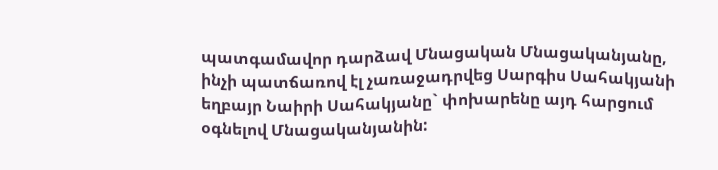պատգամավոր դարձավ Մնացական Մնացականյանը, ինչի պատճառով էլ չառաջադրվեց Սարգիս Սահակյանի եղբայր Նաիրի Սահակյանը` փոխարենը այդ հարցում օգնելով Մնացականյանին: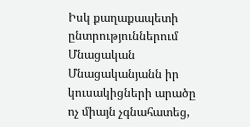Իսկ քաղաքապետի ընտրություններում Մնացական Մնացականյանն իր կուսակիցների արածը ոչ միայն չգնահատեց,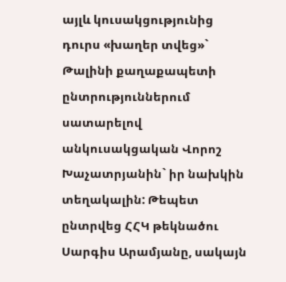այլև կուսակցությունից դուրս «խաղեր տվեց»` Թալինի քաղաքապետի ընտրություններում սատարելով անկուսակցական Վորոշ Խաչատրյանին` իր նախկին տեղակալին: Թեպետ ընտրվեց ՀՀԿ թեկնածու Սարգիս Արամյանը, սակայն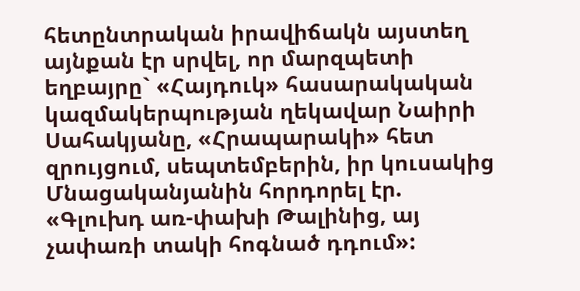հետընտրական իրավիճակն այստեղ այնքան էր սրվել, որ մարզպետի եղբայրը` «Հայդուկ» հասարակական կազմակերպության ղեկավար Նաիրի Սահակյանը, «Հրապարակի» հետ զրույցում, սեպտեմբերին, իր կուսակից Մնացականյանին հորդորել էր. «Գլուխդ առ-փախի Թալինից, այ չափառի տակի հոգնած դդում»: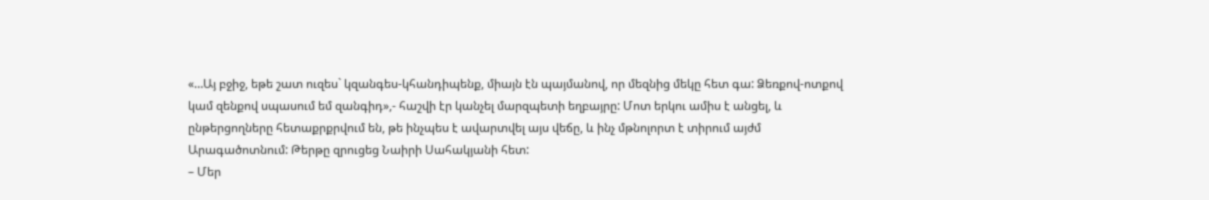«…Այ բջիջ, եթե շատ ուզես` կզանգես-կհանդիպենք, միայն էն պայմանով, որ մեզնից մեկը հետ գա: Ձեռքով-ոտքով կամ զենքով սպասում եմ զանգիդ»,- հաշվի էր կանչել մարզպետի եղբայրը: Մոտ երկու ամիս է անցել, և ընթերցողները հետաքրքրվում են, թե ինչպես է ավարտվել այս վեճը, և ինչ մթնոլորտ է տիրում այժմ Արագածոտնում: Թերթը զրուցեց Նաիրի Սահակյանի հետ:
– Մեր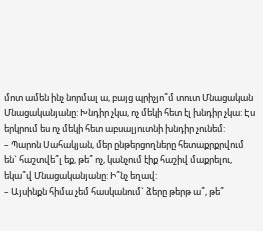մոտ ամեն ինչ նորմալ ա, բայց պրիչյո՞մ տուտ Մնացական Մնացականյանը: Խնդիր չկա, ոչ մեկի հետ էլ խնդիր չկա: Էս երկրում ես ոչ մեկի հետ աբսալյուտնի խնդիր չունեմ:
– Պարոն Սահակյան, մեր ընթերցողները հետաքրքրվում են` հաշտվե՞լ եք, թե՞ ոչ, կանչում էիք հաշիվ մաքրելու, եկա՞վ Մնացականյանը: Ի՞նչ եղավ:
– Այսինքն հիմա չեմ հասկանում` ձերը թերթ ա՞, թե՞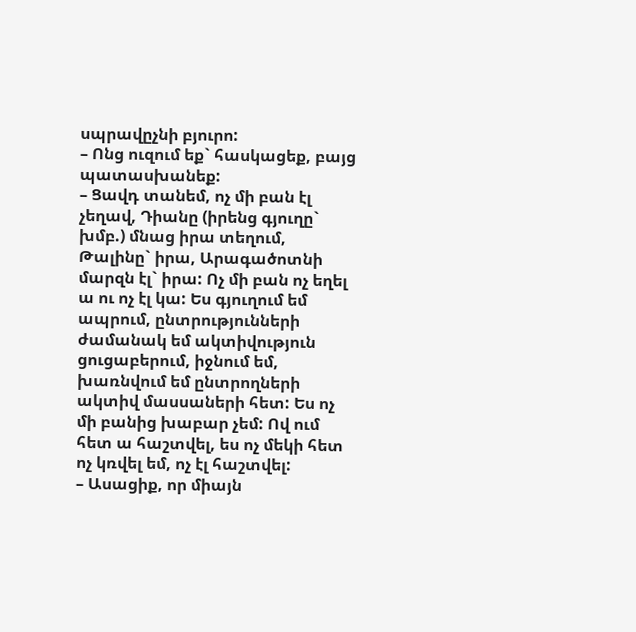սպրավըչնի բյուրո:
– Ոնց ուզում եք` հասկացեք, բայց պատասխանեք:
– Ցավդ տանեմ, ոչ մի բան էլ չեղավ, Դիանը (իրենց գյուղը` խմբ.) մնաց իրա տեղում, Թալինը` իրա, Արագածոտնի մարզն էլ` իրա: Ոչ մի բան ոչ եղել ա ու ոչ էլ կա: Ես գյուղում եմ ապրում, ընտրությունների ժամանակ եմ ակտիվություն ցուցաբերում, իջնում եմ, խառնվում եմ ընտրողների ակտիվ մասսաների հետ: Ես ոչ մի բանից խաբար չեմ: Ով ում հետ ա հաշտվել, ես ոչ մեկի հետ ոչ կռվել եմ, ոչ էլ հաշտվել:
– Ասացիք, որ միայն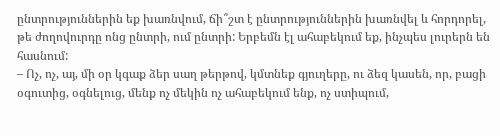ընտրություններին եք խառնվում, ճի՞շտ է ընտրություններին խառնվել և հորդորել, թե ժողովուրդը ոնց ընտրի, ում ընտրի: Երբեմն էլ ահաբեկում եք, ինչպես լուրերն են հասնում:
– Ոչ, ոչ, այ, մի օր կգաք ձեր սաղ թերթով, կմտնեք գյուղերը, ու ձեզ կասեն, որ, բացի օգուտից, օգնելուց, մենք ոչ մեկին ոչ ահաբեկում ենք, ոչ ստիպում,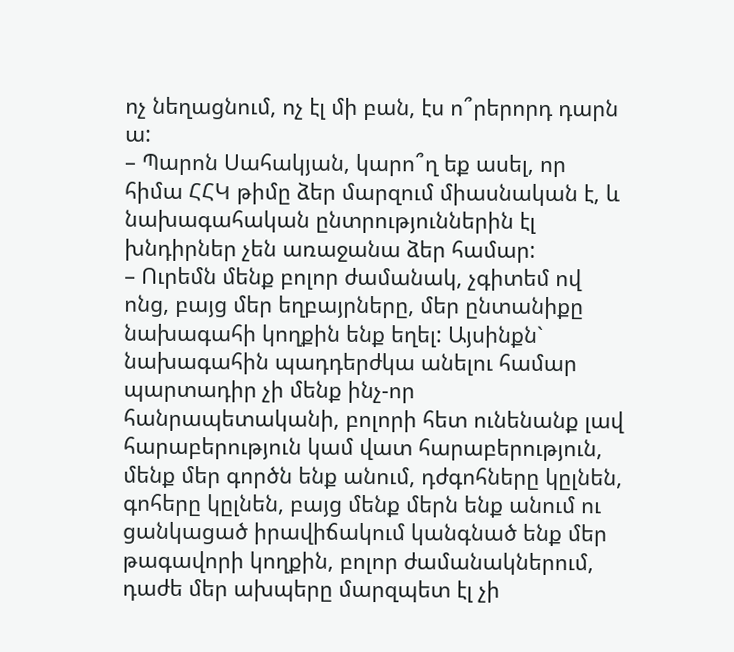ոչ նեղացնում, ոչ էլ մի բան, էս ո՞րերորդ դարն ա:
– Պարոն Սահակյան, կարո՞ղ եք ասել, որ հիմա ՀՀԿ թիմը ձեր մարզում միասնական է, և նախագահական ընտրություններին էլ խնդիրներ չեն առաջանա ձեր համար:
– Ուրեմն մենք բոլոր ժամանակ, չգիտեմ ով ոնց, բայց մեր եղբայրները, մեր ընտանիքը նախագահի կողքին ենք եղել: Այսինքն` նախագահին պադդերժկա անելու համար պարտադիր չի մենք ինչ-որ հանրապետականի, բոլորի հետ ունենանք լավ հարաբերություն կամ վատ հարաբերություն, մենք մեր գործն ենք անում, դժգոհները կըլնեն, գոհերը կըլնեն, բայց մենք մերն ենք անում ու ցանկացած իրավիճակում կանգնած ենք մեր թագավորի կողքին, բոլոր ժամանակներում, դաժե մեր ախպերը մարզպետ էլ չի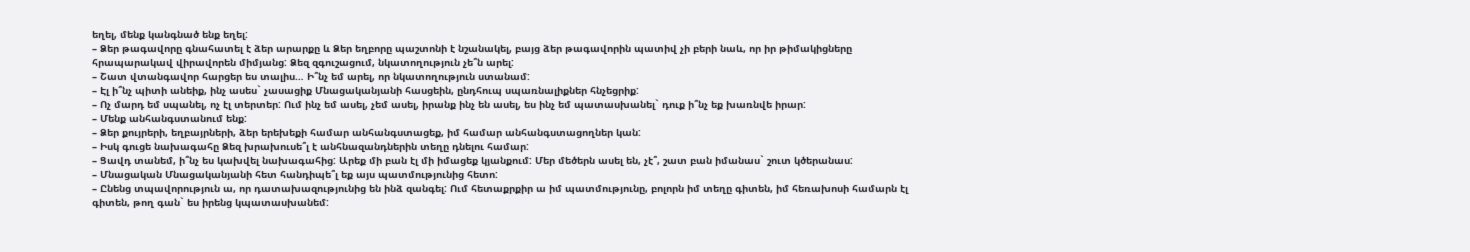եղել, մենք կանգնած ենք եղել:
– Ձեր թագավորը գնահատել է ձեր արարքը և Ձեր եղբորը պաշտոնի է նշանակել, բայց ձեր թագավորին պատիվ չի բերի նաև, որ իր թիմակիցները հրապարակավ վիրավորեն միմյանց: Ձեզ զգուշացում, նկատողություն չե՞ն արել:
– Շատ վտանգավոր հարցեր ես տալիս… Ի՞նչ եմ արել, որ նկատողություն ստանամ:
– Էլ ի՞նչ պիտի անեիք, ինչ ասես` չասացիք Մնացականյանի հասցեին, ընդհուպ սպառնալիքներ հնչեցրիք:
– Ոչ մարդ եմ սպանել, ոչ էլ տերտեր: Ում ինչ եմ ասել, չեմ ասել, իրանք ինչ են ասել, ես ինչ եմ պատասխանել` դուք ի՞նչ եք խառնվե իրար:
– Մենք անհանգստանում ենք:
– Ձեր քույրերի, եղբայրների, ձեր երեխեքի համար անհանգստացեք, իմ համար անհանգստացողներ կան:
– Իսկ գուցե նախագահը Ձեզ խրախուսե՞լ է անհնազանդներին տեղը դնելու համար:
– Ցավդ տանեմ, ի՞նչ ես կախվել նախագահից: Արեք մի բան էլ մի իմացեք կյանքում: Մեր մեծերն ասել են, չէ՞, շատ բան իմանաս` շուտ կծերանաս:
– Մնացական Մնացականյանի հետ հանդիպե՞լ եք այս պատմությունից հետո:
– Ընենց տպավորություն ա, որ դատախազությունից են ինձ զանգել: Ում հետաքրքիր ա իմ պատմությունը, բոլորն իմ տեղը գիտեն, իմ հեռախոսի համարն էլ գիտեն, թող գան` ես իրենց կպատասխանեմ: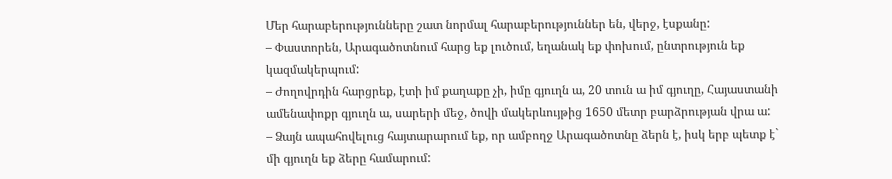Մեր հարաբերությունները շատ նորմալ հարաբերություններ են, վերջ, էսքանը:
– Փաստորեն, Արագածոտնում հարց եք լուծում, եղանակ եք փոխում, ընտրություն եք կազմակերպում:
– Ժողովրդին հարցրեք, էտի իմ քաղաքը չի, իմը գյուղն ա, 20 տուն ա իմ գյուղը, Հայաստանի ամենափոքր գյուղն ա, սարերի մեջ, ծովի մակերևույթից 1650 մետր բարձրության վրա ա:
– Ձայն ապահովելուց հայտարարում եք, որ ամբողջ Արագածոտնը ձերն է, իսկ երբ պետք է` մի գյուղն եք ձերը համարում: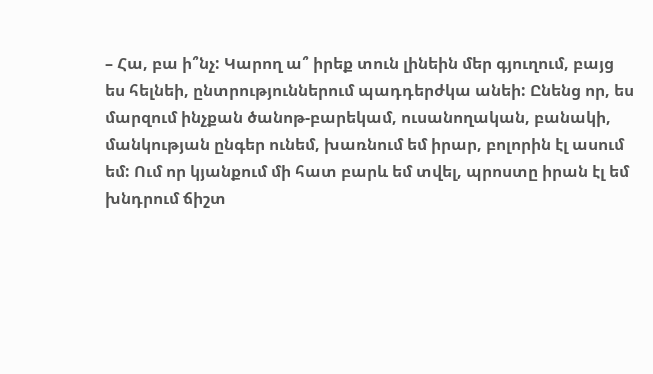– Հա, բա ի՞նչ: Կարող ա՞ իրեք տուն լինեին մեր գյուղում, բայց ես հելնեի, ընտրություններում պադդերժկա անեի: Ընենց որ, ես մարզում ինչքան ծանոթ-բարեկամ, ուսանողական, բանակի, մանկության ընգեր ունեմ, խառնում եմ իրար, բոլորին էլ ասում եմ: Ում որ կյանքում մի հատ բարև եմ տվել, պրոստը իրան էլ եմ խնդրում ճիշտ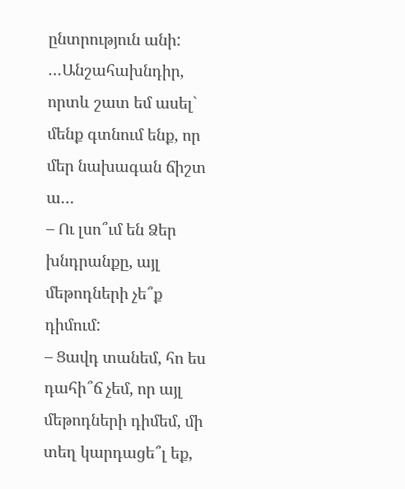ընտրություն անի: …Անշահախնդիր, որտև շատ եմ ասել` մենք գտնում ենք, որ մեր նախագան ճիշտ ա…
– Ու լսո՞ւմ են Ձեր խնդրանքը, այլ մեթոդների չե՞ք դիմում:
– Ցավդ տանեմ, հո ես դահի՞ճ չեմ, որ այլ մեթոդների դիմեմ, մի տեղ կարդացե՞լ եք,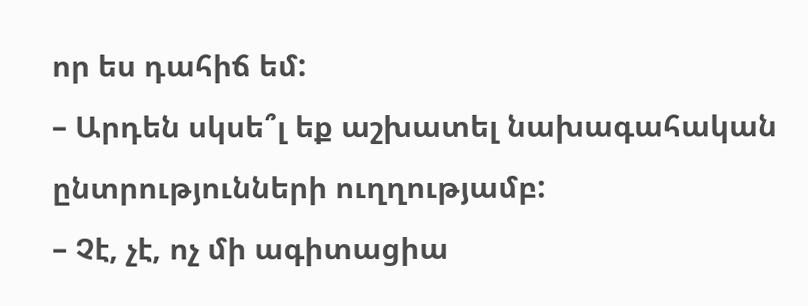որ ես դահիճ եմ:
– Արդեն սկսե՞լ եք աշխատել նախագահական ընտրությունների ուղղությամբ:
– Չէ, չէ, ոչ մի ագիտացիա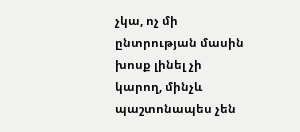չկա, ոչ մի ընտրության մասին խոսք լինել չի կարող, մինչև պաշտոնապես չեն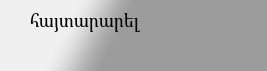հայտարարել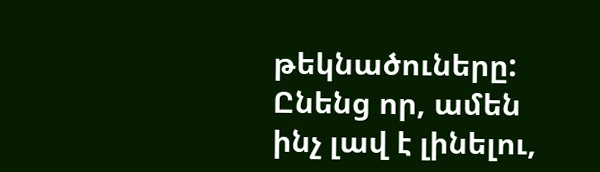թեկնածուները: Ընենց որ, ամեն ինչ լավ է լինելու,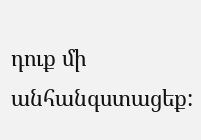դուք մի անհանգստացեք: